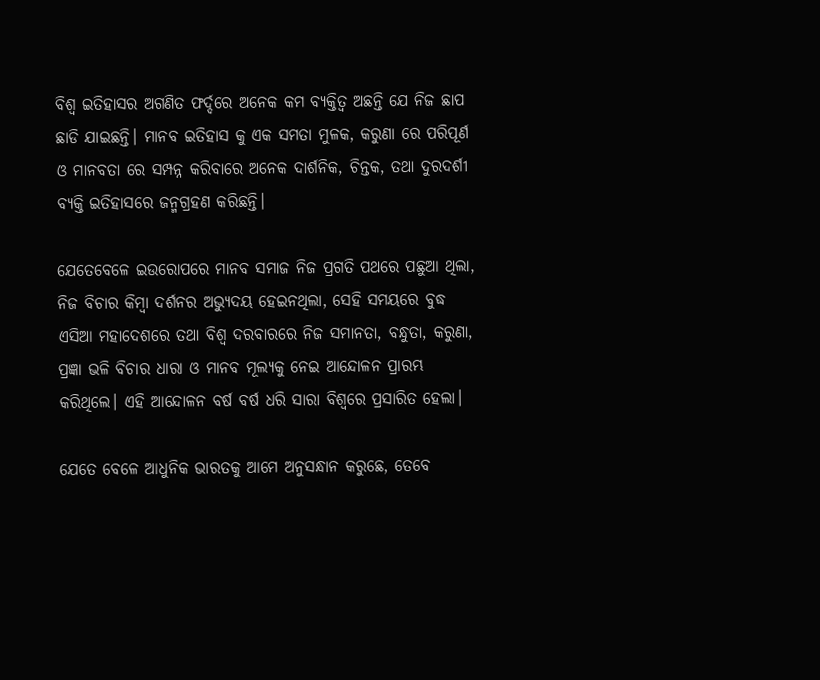ବିଶ୍ବ ଇତିହାସର ଅଗଣିତ ଫର୍ଦ୍ଦରେ ଅନେକ କମ ବ୍ୟକ୍ତିତ୍ବ ଅଛନ୍ତି ଯେ ନିଜ ଛାପ ଛାଡି ଯାଇଛନ୍ତି। ମାନବ ଇତିହାସ କୁ ଏକ ସମତା ମୁଳକ, କରୁଣା ରେ ପରିପୂର୍ଣ ଓ ମାନବତା ରେ ସମ୍ପନ୍ନ କରିବାରେ ଅନେକ ଦାର୍ଶନିକ, ଚିନ୍ତକ, ତଥା ଦୁରଦର୍ଶୀ ବ୍ୟକ୍ତି ଇତିହାସରେ ଜନ୍ମଗ୍ରହଣ କରିଛନ୍ତି।

ଯେତେବେଳେ ଇଉରୋପରେ ମାନବ ସମାଜ ନିଜ ପ୍ରଗତି ପଥରେ ପଛୁଆ ଥିଲା, ନିଜ ବିଚାର କିମ୍ଵା ଦର୍ଶନର ଅଭ୍ୟୁଦୟ ହେଇନଥିଲା, ସେହି ସମୟରେ ବୁଦ୍ଧ ଏସିଆ ମହାଦେଶରେ ତଥା ବିଶ୍ଵ ଦରବାରରେ ନିଜ ସମାନତା, ବନ୍ଧୁତା, କରୁଣା, ପ୍ରଜ୍ଞା ଭଳି ବିଚାର ଧାରା ଓ ମାନବ ମୂଲ୍ୟକୁ ନେଇ ଆନ୍ଦୋଳନ ପ୍ରାରମ୍ଭ କରିଥିଲେ। ଏହି ଆନ୍ଦୋଳନ ବର୍ଷ ବର୍ଷ ଧରି ସାରା ବିଶ୍ୱରେ ପ୍ରସାରିତ ହେଲା।

ଯେତେ ବେଳେ ଆଧୁନିକ ଭାରତକୁ ଆମେ ଅନୁସନ୍ଧାନ କରୁଛେ, ତେବେ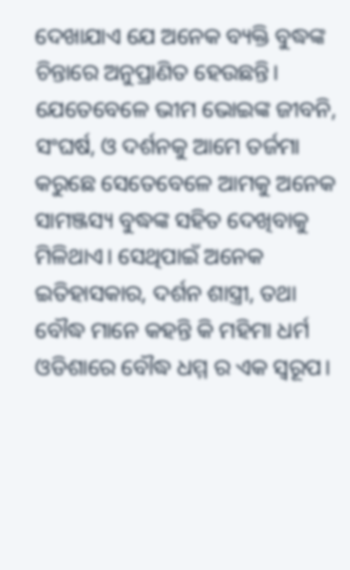ଦେଖାଯାଏ ଯେ ଅନେକ ବ୍ୟକ୍ତି ବୁଦ୍ଧଙ୍କ ଚିନ୍ତାରେ ଅନୁପ୍ରାଣିତ ହେଉଛନ୍ତି। ଯେତେବେଳେ ଭୀମ ଭୋଇଙ୍କ ଜୀବନି, ସଂଘର୍ଷ, ଓ ଦର୍ଶନକୁ ଆମେ ତର୍ଜମା କରୁଛେ ସେତେବେଳେ ଆମକୁ ଅନେକ ସାମଞ୍ଜସ୍ୟ ବୁଦ୍ଧଙ୍କ ସହିତ ଦେଖିବାକୁ ମିଳିଥାଏ। ସେଥିପାଇଁ ଅନେକ ଇତିହାସକାର, ଦର୍ଶନ ଶାସ୍ତ୍ରୀ, ତଥା ବୌଦ୍ଧ ମାନେ କହନ୍ତି କି ମହିମା ଧର୍ମ ଓଡିଶାରେ ବୌଦ୍ଧ ଧମ୍ମ ର ଏକ ସ୍ବରୂପ।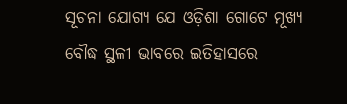ସୂଚନା ଯୋଗ୍ୟ ଯେ ଓଡ଼ିଶା ଗୋଟେ ମୂଖ୍ୟ ବୌଦ୍ଧ ସ୍ଥଳୀ ଭାବରେ ଇତିହାସରେ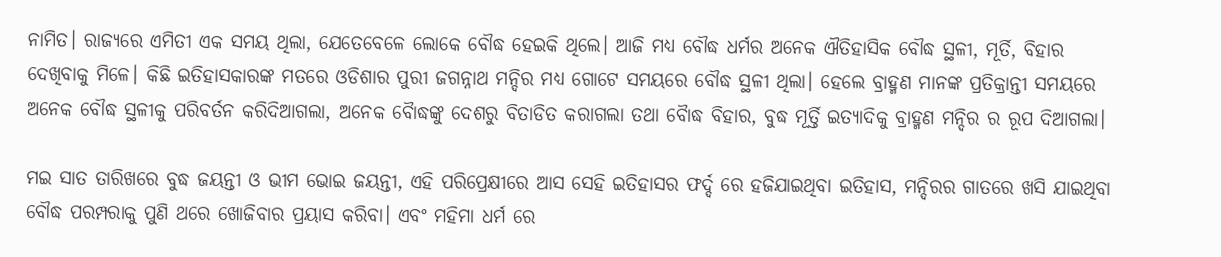ନାମିତ। ରାଜ୍ୟରେ ଏମିତୀ ଏକ ସମୟ ଥିଲା, ଯେତେବେଳେ ଲୋକେ ବୌଦ୍ଧ ହେଇକି ଥିଲେ। ଆଜି ମଧ୍ୟ ବୌଦ୍ଧ ଧର୍ମର ଅନେକ ଐତିହାସିକ ବୌଦ୍ଧ ସ୍ଥଳୀ, ମୂର୍ତି, ବିହାର ଦେଖିବାକୁ ମିଳେ। କିଛି ଇତିହାସକାରଙ୍କ ମତରେ ଓଡିଶାର ପୁରୀ ଜଗନ୍ନାଥ ମନ୍ଦିର ମଧ୍ୟ ଗୋଟେ ସମୟରେ ବୌଦ୍ଧ ସ୍ଥଳୀ ଥିଲା। ହେଲେ ବ୍ରାହ୍ମଣ ମାନଙ୍କ ପ୍ରତିକ୍ରାନ୍ତୀ ସମୟରେ ଅନେକ ବୌଦ୍ଧ ସ୍ଥଳୀକୁ ପରିବର୍ତନ କରିଦିଆଗଲା, ଅନେକ ବୋୖଦ୍ଧଙ୍କୁ ଦେଶରୁ ବିତାଡିତ କରାଗଲା ତଥା ବୋୖଦ୍ଧ ବିହାର, ବୁଦ୍ଧ ମୂର୍ତ୍ତି ଇତ୍ୟାଦିକୁ ବ୍ରାହ୍ମଣ ମନ୍ଦିର ର ରୂପ ଦିଆଗଲା।

ମଇ ସାତ ତାରିଖରେ ବୁଦ୍ଧ ଜୟନ୍ତୀ ଓ ଭୀମ ଭୋଇ ଜୟନ୍ତୀ, ଏହି ପରିପ୍ରେକ୍ଷୀରେ ଆସ ସେହି ଇତିହାସର ଫର୍ଦ୍ଦ ରେ ହଜିଯାଇଥିବା ଇତିହାସ, ମନ୍ଦିରର ଗାତରେ ଖସି ଯାଇଥିବା ବୌଦ୍ଧ ପରମ୍ପରାକୁ ପୁଣି ଥରେ ଖୋଜିବାର ପ୍ରୟାସ କରିବା। ଏବଂ ମହିମା ଧର୍ମ ରେ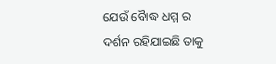ଯେଉଁ ବୋୖଦ୍ଧ ଧମ୍ମ ର ଦର୍ଶନ ରହିଯାଇଛି ତାକୁ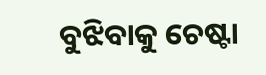ବୁଝିବାକୁ ଚେଷ୍ଟା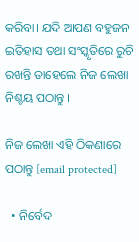କରିବା। ଯଦି ଆପଣ ବହୁଜନ ଇତିହାସ ତଥା ସଂସ୍କୃତିରେ ରୁଚି ରଖନ୍ତି ତାହେଲେ ନିଜ ଲେଖା ନିଶ୍ଚୟ ପଠାନ୍ତୁ ।

ନିଜ ଲେଖା ଏହି ଠିକଣାରେ ପଠାନ୍ତୁ [email protected]

  • ନିର୍ବେଦ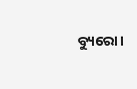ବ୍ୟୁରୋ।